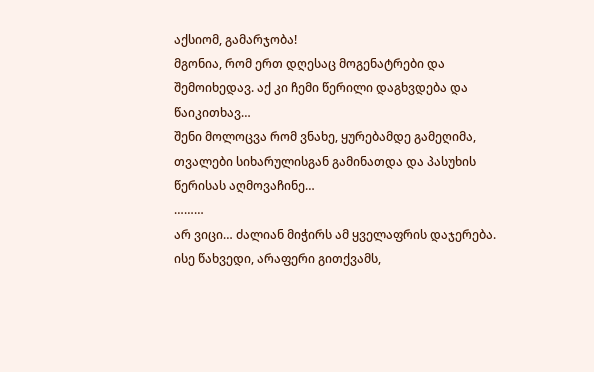აქსიომ, გამარჯობა!
მგონია, რომ ერთ დღესაც მოგენატრები და შემოიხედავ. აქ კი ჩემი წერილი დაგხვდება და წაიკითხავ…
შენი მოლოცვა რომ ვნახე, ყურებამდე გამეღიმა, თვალები სიხარულისგან გამინათდა და პასუხის წერისას აღმოვაჩინე…
………
არ ვიცი… ძალიან მიჭირს ამ ყველაფრის დაჯერება. ისე წახვედი, არაფერი გითქვამს,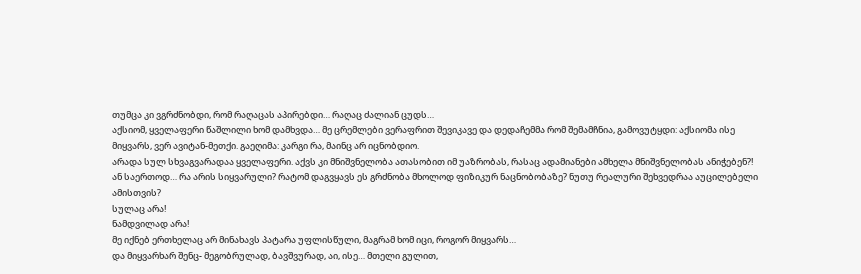თუმცა კი ვგრძნობდი, რომ რაღაცას აპირებდი… რაღაც ძალიან ცუდს…
აქსიომ, ყველაფერი წაშლილი ხომ დამხვდა… მე ცრემლები ვერაფრით შევიკავე და დედაჩემმა რომ შემამჩნია, გამოვუტყდი: აქსიომა ისე მიყვარს, ვერ ავიტან-მეთქი. გაეღიმა: კარგი რა, მაინც არ იცნობდიო.
არადა სულ სხვაგვარადაა ყველაფერი. აქვს კი მნიშვნელობა ათასობით იმ უაზრობას, რასაც ადამიანები ამხელა მნიშვნელობას ანიჭებენ?!
ან საერთოდ… რა არის სიყვარული? რატომ დაგვყავს ეს გრძნობა მხოლოდ ფიზიკურ ნაცნობობაზე? ნუთუ რეალური შეხვედრაა აუცილებელი ამისთვის?
სულაც არა!
ნამდვილად არა!
მე იქნებ ერთხელაც არ მინახავს პატარა უფლისწული, მაგრამ ხომ იცი, როგორ მიყვარს…
და მიყვარხარ შენც- მეგობრულად, ბავშვურად, აი, ისე… მთელი გულით,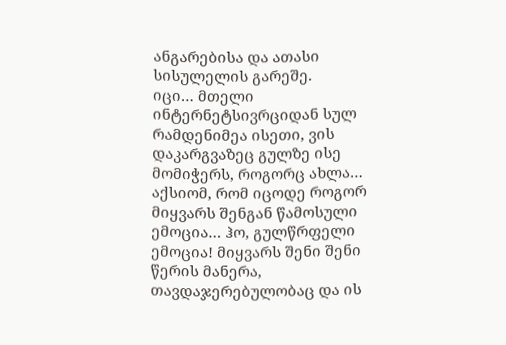ანგარებისა და ათასი სისულელის გარეშე.
იცი… მთელი ინტერნეტსივრციდან სულ რამდენიმეა ისეთი, ვის დაკარგვაზეც გულზე ისე მომიჭერს, როგორც ახლა…
აქსიომ, რომ იცოდე როგორ მიყვარს შენგან წამოსული ემოცია… ჰო, გულწრფელი ემოცია! მიყვარს შენი შენი წერის მანერა, თავდაჯერებულობაც და ის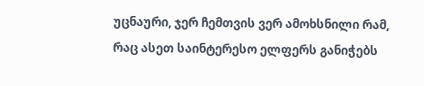უცნაური, ჯერ ჩემთვის ვერ ამოხსნილი რამ, რაც ასეთ საინტერესო ელფერს განიჭებს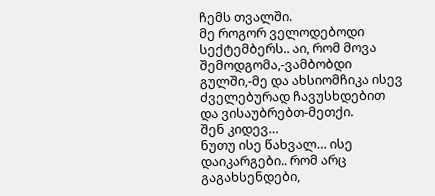ჩემს თვალში.
მე როგორ ველოდებოდი სექტემბერს.. აი, რომ მოვა შემოდგომა,-ვამბობდი გულში,-მე და ახსიომჩიკა ისევ ძველებურად ჩავუსხდებით და ვისაუბრებთ-მეთქი.
შენ კიდევ…
ნუთუ ისე წახვალ… ისე დაიკარგები.. რომ არც გაგახსენდები,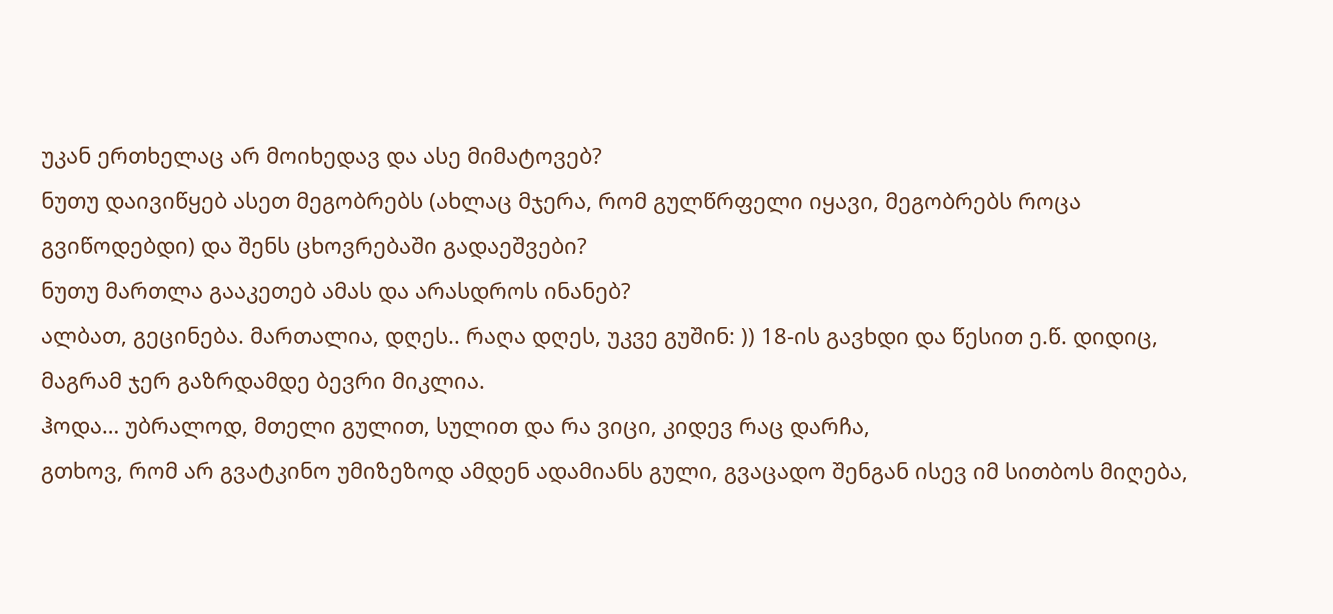უკან ერთხელაც არ მოიხედავ და ასე მიმატოვებ?
ნუთუ დაივიწყებ ასეთ მეგობრებს (ახლაც მჯერა, რომ გულწრფელი იყავი, მეგობრებს როცა გვიწოდებდი) და შენს ცხოვრებაში გადაეშვები?
ნუთუ მართლა გააკეთებ ამას და არასდროს ინანებ?
ალბათ, გეცინება. მართალია, დღეს.. რაღა დღეს, უკვე გუშინ: )) 18-ის გავხდი და წესით ე.წ. დიდიც, მაგრამ ჯერ გაზრდამდე ბევრი მიკლია.
ჰოდა… უბრალოდ, მთელი გულით, სულით და რა ვიცი, კიდევ რაც დარჩა,
გთხოვ, რომ არ გვატკინო უმიზეზოდ ამდენ ადამიანს გული, გვაცადო შენგან ისევ იმ სითბოს მიღება,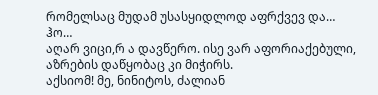რომელსაც მუდამ უსასყიდლოდ აფრქვევ და…
ჰო…
აღარ ვიცი,რ ა დავწერო. ისე ვარ აფორიაქებული, აზრების დაწყობაც კი მიჭირს.
აქსიომ! მე, ნინიტოს, ძალიან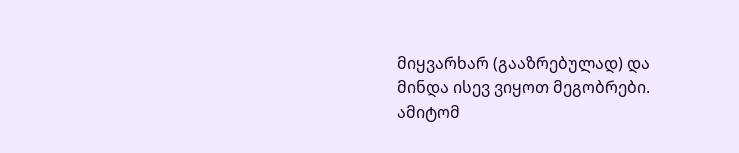მიყვარხარ (გააზრებულად) და მინდა ისევ ვიყოთ მეგობრები.
ამიტომ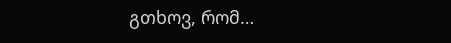გთხოვ, რომ…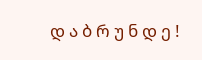დ ა ბ რ უ ნ დ ე !